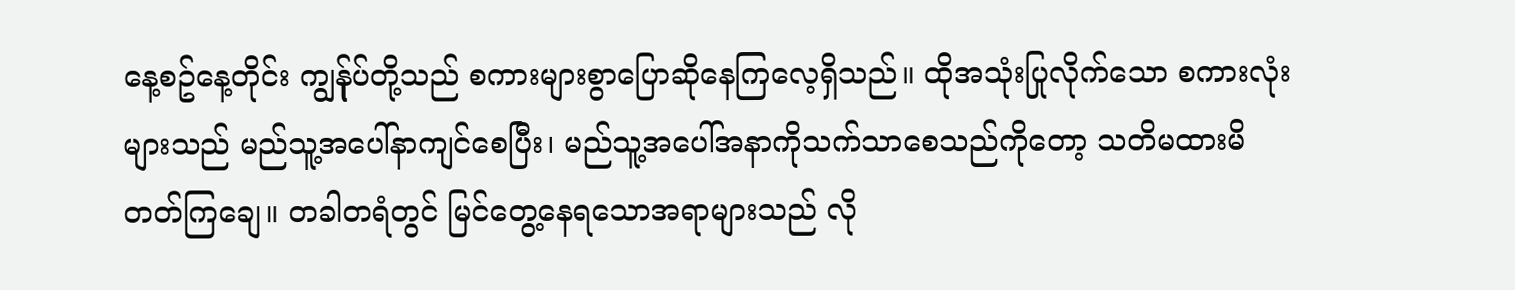နေ့စဥ်နေ့တိုင်း ကျွန်ုပ်တို့သည် စကားများစွာပြောဆိုနေကြလေ့ရှိသည်။ ထိုအသုံးပြုလိုက်သော စကားလုံးများသည် မည်သူ့အပေါ်နာကျင်စေပြီး၊ မည်သူ့အပေါ်အနာကိုသက်သာစေသည်ကိုတော့ သတိမထားမိတတ်ကြချေ။ တခါတရံတွင် မြင်တွေ့နေရသောအရာများသည် လို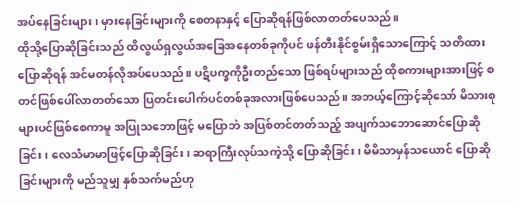အပ်နေခြင်းများ၊ မှားနေခြင်းများကို စေတနာနှင့် ပြောဆိုရန်ဖြစ်လာတတ်ပေသည်။
ထိုသို့ပြောဆိုခြင်းသည် ထိလွယ်ရှလွယ်အခြေအနေတစ်ခုကိုပင် ဖန်တီးနိုင်စွမ်းရှိသောကြောင့် သတိထားပြောဆိုရန် အင်မတန်လိုအပ်ပေသည်။ ပဋိပက္ခကိုဦးတည်သော ဖြစ်ရပ်များသည် ထိုစကားများအားဖြင့် စတင်ဖြစ်ပေါ်လာတတ်သော ပြတင်းပေါက်ပင်တစ်ခုအလားဖြစ်ပေသည်။ အဘယ့်ကြောင့်ဆိုသော် မိသားစုများပင်ဖြစ်စေကာမူ အပြုသဘောဖြင့် မပြောဘဲ အပြစ်တင်တတ်သည့် အပျက်သဘောဆောင်ပြောဆိုခြင်း၊ လေသံမာမာဖြင့်ပြောဆိုခြင်း၊ ဆရာကြီးလုပ်သကဲ့သို့ ပြောဆိုခြင်း၊ မိမိသာမှန်သယောင် ပြောဆိုခြင်းများကို မည်သူမျှ နှစ်သက်မည်ဟု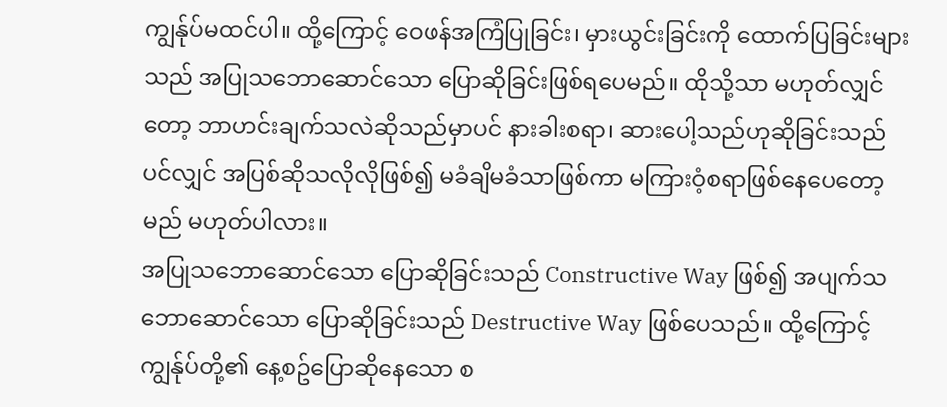ကျွန်ုပ်မထင်ပါ။ ထို့ကြောင့် ဝေဖန်အကြံပြုခြင်း၊ မှားယွင်းခြင်းကို ထောက်ပြခြင်းများသည် အပြုသဘောဆောင်သော ပြောဆိုခြင်းဖြစ်ရပေမည်။ ထိုသို့သာ မဟုတ်လျှင်တော့ ဘာဟင်းချက်သလဲဆိုသည်မှာပင် နားခါးစရာ၊ ဆားပေါ့သည်ဟုဆိုခြင်းသည်ပင်လျှင် အပြစ်ဆိုသလိုလိုဖြစ်၍ မခံချိမခံသာဖြစ်ကာ မကြားဝံ့စရာဖြစ်နေပေတော့မည် မဟုတ်ပါလား။
အပြုသဘောဆောင်သော ပြောဆိုခြင်းသည် Constructive Way ဖြစ်၍ အပျက်သဘောဆောင်သော ပြောဆိုခြင်းသည် Destructive Way ဖြစ်ပေသည်။ ထို့ကြောင့် ကျွန်ုပ်တို့၏ နေ့စဥ်ပြောဆိုနေသော စ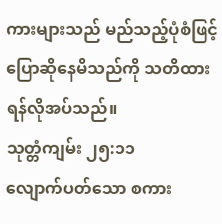ကားများသည် မည်သည့်ပုံစံဖြင့်ပြောဆိုနေမိသည်ကို သတိထားရန်လိုအပ်သည်။
သုတ္တံကျမ်း ၂၅:၁၁
လျောက်ပတ်သော စကား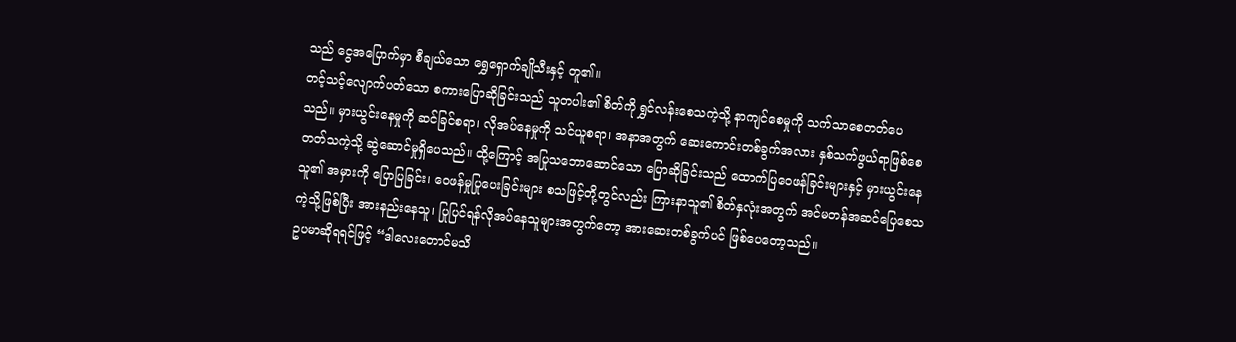သည် ငွေအပြောက်မှာ စီချယ်သော ရွှေရှောက်ချိုသီးနှင့် တူ၏။
တင့်သင့်လျောက်ပတ်သော စကားပြောဆိုခြင်းသည် သူတပါး၏ စိတ်ကို ရွှင်လန်းစေသကဲ့သို့ နာကျင်စေမှုကို သက်သာစေတတ်ပေသည်။ မှားယွင်းနေမှုကို ဆင်ခြင်စရာ၊ လိုအပ်နေမှုကို သင်ယူစရာ၊ အနာအတွက် ဆေးကောင်းတစ်ခွက်အလား နှစ်သက်ဖွယ်ရာဖြစ်စေတတ်သကဲ့သို့ ဆွဲဆောင်မှုရှိပေသည်။ ထို့ကြောင့် အပြုသဘောဆောင်သော ပြောဆိုခြင်းသည် ထောက်ပြဝေဖန်ခြင်းများနှင့် မှားယွင်းနေသူ၏ အမှားကို ပြောပြခြင်း၊ ဝေဖန်မှုပြုပေးခြင်းများ စသဖြင့်တို့တွင်လည်း ကြားနာသူ၏ စိတ်နှလုံးအတွက် အင်မတန်အဆင်ပြေစေသကဲ့သို့ဖြစ်ပြီး အားနည်းနေသူ၊ ပြုပြင်ရန်လိုအပ်နေသူများအတွက်တော့ အားဆေးတစ်ခွက်ပင် ဖြစ်ပေတော့သည်။
ဥပမာဆိုရရင်ဖြင့် “ဒါလေးတောင်မသိ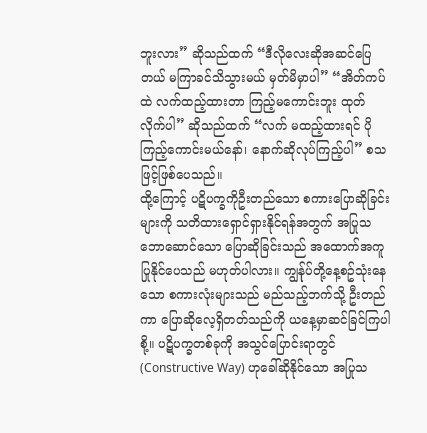ဘူးလား” ဆိုသည်ထက် “ဒီလိုလေးဆိုအဆင်ပြေတယ် မကြာခင်သိသွားမယ် မှတ်မိမှာပါ” “အိတ်ကပ်ထဲ လက်ထည့်ထားတာ ကြည့်မကောင်းဘူး ထုတ်လိုက်ပါ” ဆိုသည်ထက် “လက် မထည့်ထားရင် ပိုကြည့်ကောင်းမယ်နော်၊ နောက်ဆိုလုပ်ကြည့်ပါ” စသဖြင့်ဖြစ်ပေသည်။
ထို့ကြောင့် ပဋိပက္ခကိုဦးတည်သော စကားပြောဆိုခြင်းများကို သတိထားရှောင်ရှားနိုင်ရန်အတွက် အပြုသဘောဆောင်သော ပြောဆိုခြင်းသည် အထောက်အကူပြုနိုင်ပေသည် မဟုတ်ပါလား။ ကျွန်ုပ်တို့နေ့စဥ်သုံးနေသော စကားလုံးများသည် မည်သည့်ဘက်သို့ ဦးတည်ကာ ပြောဆိုလေ့ရှိတတ်သည်ကို ယနေ့မှာဆင်ခြင်ကြပါစို့။ ပဋိပက္ခတစ်ခုကို အသွင်ပြောင်းရာတွင် (Constructive Way) ဟုခေါ်ဆိုနိုင်သော အပြုသ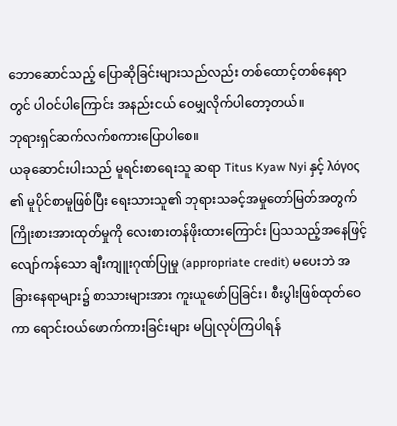ဘောဆောင်သည့် ပြောဆိုခြင်းများသည်လည်း တစ်ထောင့်တစ်နေရာတွင် ပါဝင်ပါကြောင်း အနည်းငယ် ဝေမျှလိုက်ပါတော့တယ်။
ဘုရားရှင်ဆက်လက်စကားပြောပါစေ။
ယခုဆောင်းပါးသည် မူရင်းစာရေးသူ ဆရာ Titus Kyaw Nyi နှင့် λόγος ၏ မူပိုင်စာမူဖြစ်ပြီး ရေးသားသူ၏ ဘုရားသခင့်အမှုတော်မြတ်အတွက် ကြိုးစားအားထုတ်မှုကို လေးစားတန်ဖိုးထားကြောင်း ပြသသည့်အနေဖြင့် လျော်ကန်သော ချီးကျူးဂုဏ်ပြုမှု (appropriate credit) မပေးဘဲ အခြားနေရာများ၌ စာသားများအား ကူးယူဖော်ပြခြင်း၊ စီးပွါးဖြစ်ထုတ်ဝေကာ ရောင်းဝယ်ဖောက်ကားခြင်းများ မပြုလုပ်ကြပါရန်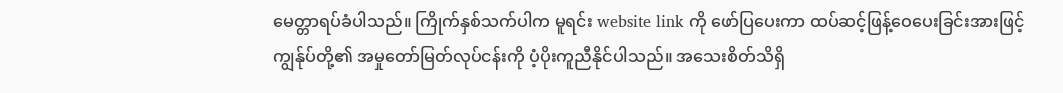မေတ္တာရပ်ခံပါသည်။ ကြိုက်နှစ်သက်ပါက မူရင်း website link ကို ဖော်ပြပေးကာ ထပ်ဆင့်ဖြန့်ဝေပေးခြင်းအားဖြင့် ကျွန်ုပ်တို့၏ အမှုတော်မြတ်လုပ်ငန်းကို ပံ့ပိုးကူညီနိုင်ပါသည်။ အသေးစိတ်သိရှိ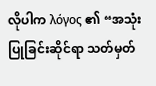လိုပါက λόγος ၏ “အသုံးပြုခြင်းဆိုင်ရာ သတ်မှတ်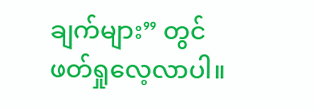ချက်များ” တွင် ဖတ်ရှုလေ့လာပါ။